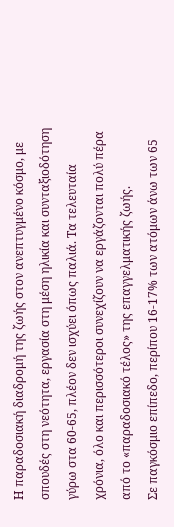Η παραδοσιακή διαδρομή της ζωής στον ανεπτυγμένο κόσμο, με σπουδές στη νεότητα, εργασία στη μέση ηλικία και συνταξιοδότηση γύρω στα 60-65, πλέον δεν ισχύει όπως παλιά. Τα τελευταία χρόνια, όλο και περισσότεροι συνεχίζουν να εργάζονται πολύ πέρα από το «παραδοσιακό τέλος» της επαγγελματικής ζωής.
Σε παγκόσμιο επίπεδο, περίπου 16-17% των ατόμων άνω των 65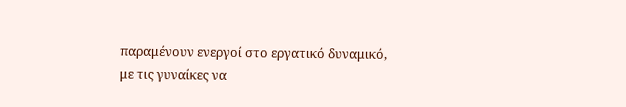παραμένουν ενεργοί στο εργατικό δυναμικό, με τις γυναίκες να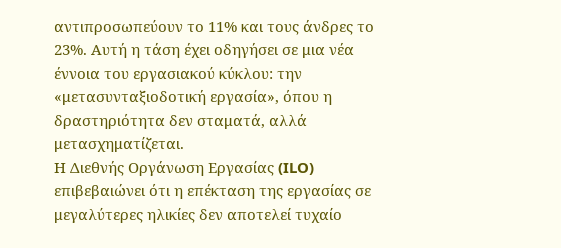αντιπροσωπεύουν το 11% και τους άνδρες το 23%. Αυτή η τάση έχει οδηγήσει σε μια νέα έννοια του εργασιακού κύκλου: την «μετασυνταξιοδοτική εργασία», όπου η δραστηριότητα δεν σταματά, αλλά μετασχηματίζεται.
Η Διεθνής Οργάνωση Εργασίας (ILO) επιβεβαιώνει ότι η επέκταση της εργασίας σε μεγαλύτερες ηλικίες δεν αποτελεί τυχαίο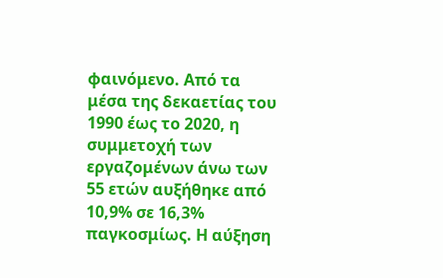φαινόμενο. Από τα μέσα της δεκαετίας του 1990 έως το 2020, η συμμετοχή των εργαζομένων άνω των 55 ετών αυξήθηκε από 10,9% σε 16,3% παγκοσμίως. Η αύξηση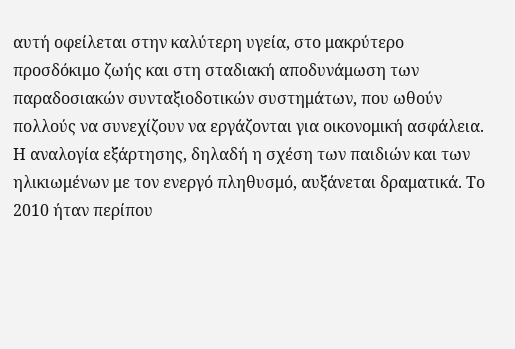αυτή οφείλεται στην καλύτερη υγεία, στο μακρύτερο προσδόκιμο ζωής και στη σταδιακή αποδυνάμωση των παραδοσιακών συνταξιοδοτικών συστημάτων, που ωθούν πολλούς να συνεχίζουν να εργάζονται για οικονομική ασφάλεια.
Η αναλογία εξάρτησης, δηλαδή η σχέση των παιδιών και των ηλικιωμένων με τον ενεργό πληθυσμό, αυξάνεται δραματικά. Το 2010 ήταν περίπου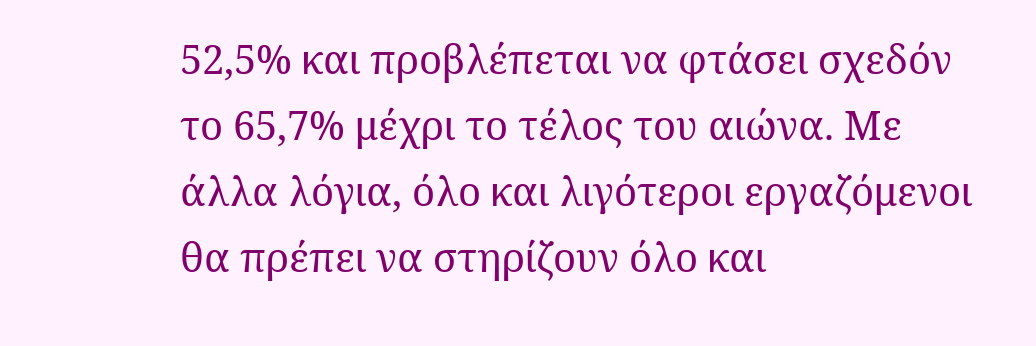52,5% και προβλέπεται να φτάσει σχεδόν το 65,7% μέχρι το τέλος του αιώνα. Με άλλα λόγια, όλο και λιγότεροι εργαζόμενοι θα πρέπει να στηρίζουν όλο και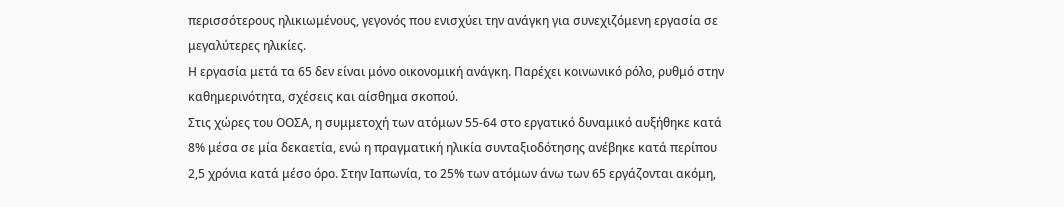περισσότερους ηλικιωμένους, γεγονός που ενισχύει την ανάγκη για συνεχιζόμενη εργασία σε μεγαλύτερες ηλικίες.
Η εργασία μετά τα 65 δεν είναι μόνο οικονομική ανάγκη. Παρέχει κοινωνικό ρόλο, ρυθμό στην καθημερινότητα, σχέσεις και αίσθημα σκοπού.
Στις χώρες του ΟΟΣΑ, η συμμετοχή των ατόμων 55-64 στο εργατικό δυναμικό αυξήθηκε κατά 8% μέσα σε μία δεκαετία, ενώ η πραγματική ηλικία συνταξιοδότησης ανέβηκε κατά περίπου 2,5 χρόνια κατά μέσο όρο. Στην Ιαπωνία, το 25% των ατόμων άνω των 65 εργάζονται ακόμη,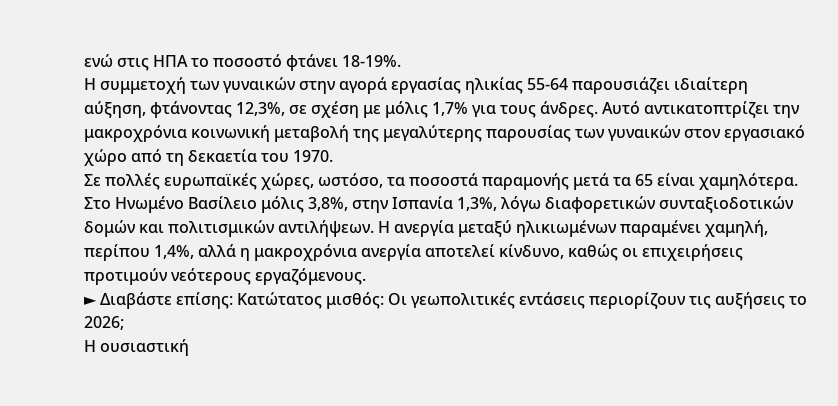ενώ στις ΗΠΑ το ποσοστό φτάνει 18-19%.
Η συμμετοχή των γυναικών στην αγορά εργασίας ηλικίας 55-64 παρουσιάζει ιδιαίτερη αύξηση, φτάνοντας 12,3%, σε σχέση με μόλις 1,7% για τους άνδρες. Αυτό αντικατοπτρίζει την μακροχρόνια κοινωνική μεταβολή της μεγαλύτερης παρουσίας των γυναικών στον εργασιακό χώρο από τη δεκαετία του 1970.
Σε πολλές ευρωπαϊκές χώρες, ωστόσο, τα ποσοστά παραμονής μετά τα 65 είναι χαμηλότερα. Στο Ηνωμένο Βασίλειο μόλις 3,8%, στην Ισπανία 1,3%, λόγω διαφορετικών συνταξιοδοτικών δομών και πολιτισμικών αντιλήψεων. Η ανεργία μεταξύ ηλικιωμένων παραμένει χαμηλή, περίπου 1,4%, αλλά η μακροχρόνια ανεργία αποτελεί κίνδυνο, καθώς οι επιχειρήσεις προτιμούν νεότερους εργαζόμενους.
► Διαβάστε επίσης: Κατώτατος μισθός: Οι γεωπολιτικές εντάσεις περιορίζουν τις αυξήσεις το 2026;
Η ουσιαστική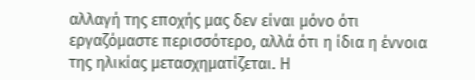αλλαγή της εποχής μας δεν είναι μόνο ότι εργαζόμαστε περισσότερο, αλλά ότι η ίδια η έννοια της ηλικίας μετασχηματίζεται. Η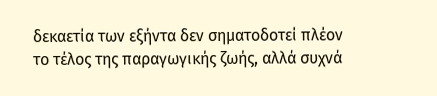δεκαετία των εξήντα δεν σηματοδοτεί πλέον το τέλος της παραγωγικής ζωής, αλλά συχνά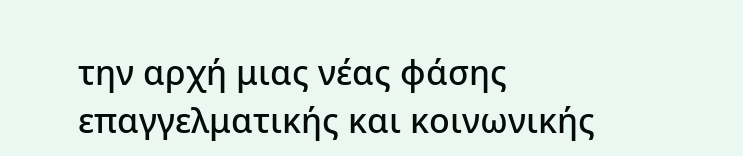την αρχή μιας νέας φάσης επαγγελματικής και κοινωνικής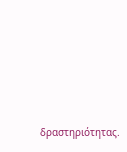δραστηριότητας.